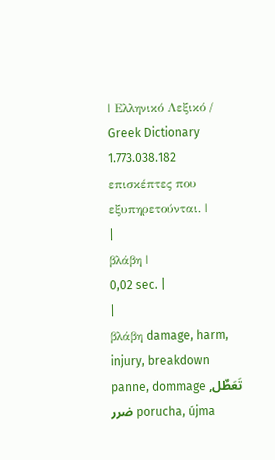| Ελληνικό Λεξικό / Greek Dictionary 1.773.038.182 επισκέπτες που εξυπηρετούνται. |
|
βλάβη |
0,02 sec. |
|
βλάβη damage, harm, injury, breakdown panne, dommage تَعَطٌل, ضرر porucha, újma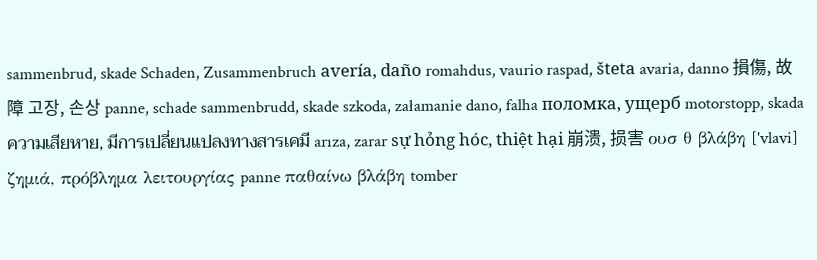sammenbrud, skade Schaden, Zusammenbruch avería, daño romahdus, vaurio raspad, šteta avaria, danno 損傷, 故障 고장, 손상 panne, schade sammenbrudd, skade szkoda, załamanie dano, falha поломка, ущерб motorstopp, skada ความเสียหาย, มีการเปลี่ยนแปลงทางสารเคมี arıza, zarar sự hỏng hóc, thiệt hại 崩溃, 损害 ουσ θ βλάβη ['vlavi] ζημιά, πρόβλημα λειτουργίας panne παθαίνω βλάβη tomber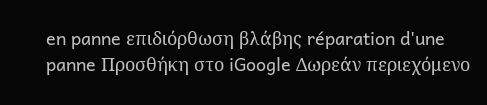en panne επιδιόρθωση βλάβης réparation d'une panne Προσθήκη στο iGoogle Δωρεάν περιεχόμενο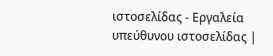ιστοσελίδας - Εργαλεία υπεύθυνου ιστοσελίδας |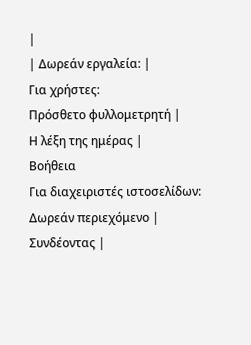|
| Δωρεάν εργαλεία: |
Για χρήστες:
Πρόσθετο φυλλομετρητή |
Η λέξη της ημέρας |
Βοήθεια
Για διαχειριστές ιστοσελίδων: Δωρεάν περιεχόμενο | Συνδέοντας |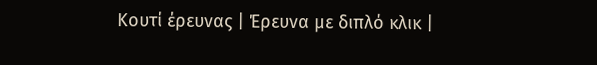Κουτί έρευνας | Έρευνα με διπλό κλικ |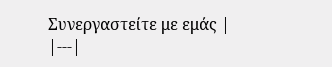Συνεργαστείτε με εμάς |
|---|